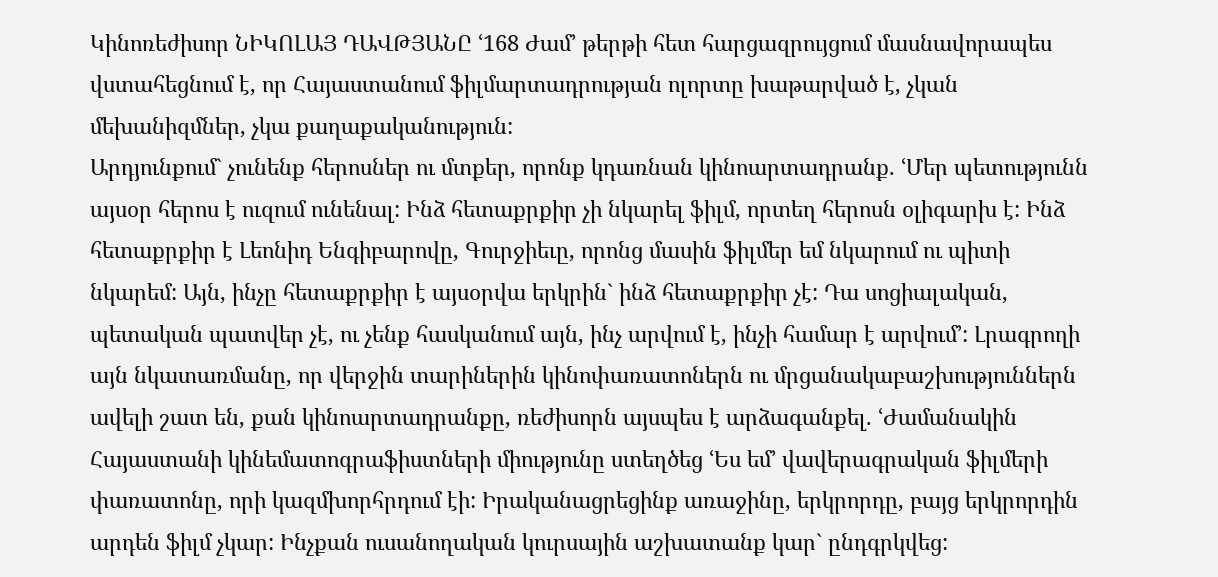Կինոռեժիսոր ՆԻԿՈԼԱՅ ԴԱՎԹՅԱՆԸ ՙ168 Ժամ՚ թերթի հետ հարցազրույցում մասնավորապես վստահեցնում է, որ Հայաստանում ֆիլմարտադրության ոլորտը խաթարված է, չկան մեխանիզմներ, չկա քաղաքականություն:
Արդյունքում` չունենք հերոսներ ու մտքեր, որոնք կդառնան կինոարտադրանք. ՙՄեր պետությունն այսօր հերոս է ուզում ունենալ: Ինձ հետաքրքիր չի նկարել ֆիլմ, որտեղ հերոսն օլիգարխ է: Ինձ հետաքրքիր է Լեոնիդ Ենգիբարովը, Գուրջիեւը, որոնց մասին ֆիլմեր եմ նկարում ու պիտի նկարեմ: Այն, ինչը հետաքրքիր է այսօրվա երկրին` ինձ հետաքրքիր չէ: Դա սոցիալական, պետական պատվեր չէ, ու չենք հասկանում այն, ինչ արվում է, ինչի համար է արվում՚: Լրագրողի այն նկատառմանը, որ վերջին տարիներին կինոփառատոներն ու մրցանակաբաշխություններն ավելի շատ են, քան կինոարտադրանքը, ռեժիսորն այսպես է արձագանքել. ՙԺամանակին Հայաստանի կինեմատոգրաֆիստների միությունը ստեղծեց ՙԵս եմ՚ վավերագրական ֆիլմերի փառատոնը, որի կազմխորհրդում էի: Իրականացրեցինք առաջինը, երկրորդը, բայց երկրորդին արդեն ֆիլմ չկար: Ինչքան ուսանողական կուրսային աշխատանք կար` ընդգրկվեց: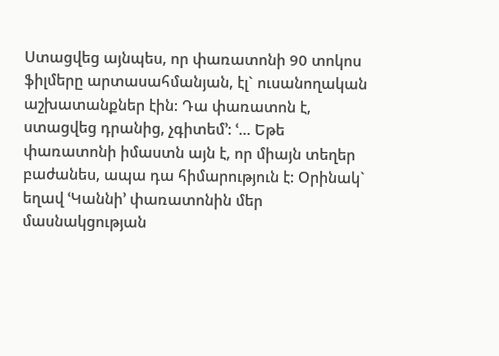Ստացվեց այնպես, որ փառատոնի 90 տոկոս ֆիլմերը արտասահմանյան, էլ` ուսանողական աշխատանքներ էին: Դա փառատոն է, ստացվեց դրանից, չգիտեմ՚: ՙ... Եթե փառատոնի իմաստն այն է, որ միայն տեղեր բաժանես, ապա դա հիմարություն է: Օրինակ` եղավ ՙԿաննի՚ փառատոնին մեր մասնակցության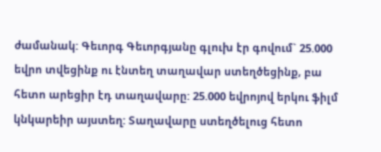ժամանակ: Գեւորգ Գեւորգյանը գլուխ էր գովում` 25.000 եվրո տվեցինք ու էնտեղ տաղավար ստեղծեցինք, բա հետո արեցիր էդ տաղավարը: 25.000 եվրոյով երկու ֆիլմ կնկարեիր այստեղ: Տաղավարը ստեղծելուց հետո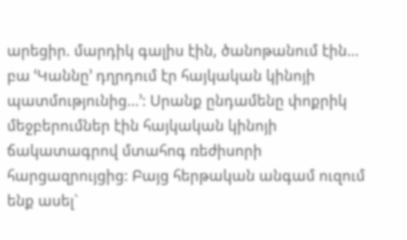արեցիր. մարդիկ գալիս էին, ծանոթանում էին... բա ՙԿաննը՚ դղրդում էր հայկական կինոյի պատմությունից...՚: Սրանք ընդամենը փոքրիկ մեջբերումներ էին հայկական կինոյի ճակատագրով մտահոգ ռեժիսորի հարցազրույցից: Բայց հերթական անգամ ուզում ենք ասել`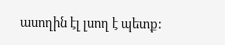ասողին էլ լսող է պետք: